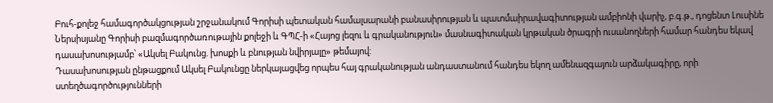Բուհ-քոլեջ համագործակցության շրջանակում Գորիսի պետական համալսարանի բանասիրության և պատմաիրավագիտության ամբիոնի վարիչ, բ.գ.թ., դոցենտ Լուսինե Ներսիսյանը Գորիսի բազմագործառութային քոլեջի և ԳՊՀ-ի «Հայոց լեզու և գրականություն» մասնագիտական կրթական ծրագրի ուսանողների համար հանդես եկավ դասախոսությամբ՝ «Ակսել Բակունց. խոսքի և բնության նվիրյալը» թեմայով:
Դասախոսության ընթացքում Ակսել Բակունցը ներկայացվեց որպես հայ գրականության անդաստանում հանդես եկող ամենազգայուն արձակագիրը, որի ստեղծագործությունների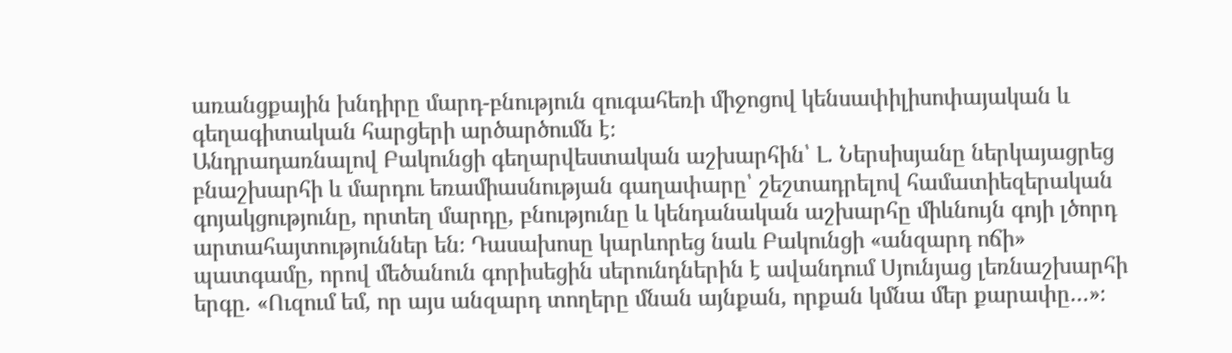առանցքային խնդիրը մարդ-բնություն զուգահեռի միջոցով կենսափիլիսոփայական և գեղագիտական հարցերի արծարծումն է։
Անդրադառնալով Բակունցի գեղարվեստական աշխարհին՝ Լ. Ներսիսյանը ներկայացրեց բնաշխարհի և մարդու եռամիասնության գաղափարը՝ շեշտադրելով համատիեզերական գոյակցությունը, որտեղ մարդը, բնությունը և կենդանական աշխարհը միևնույն գոյի լծորդ արտահայտություններ են։ Դասախոսը կարևորեց նաև Բակունցի «անզարդ ոճի» պատգամը, որով մեծանուն գորիսեցին սերունդներին է ավանդում Սյունյաց լեռնաշխարհի երգը. «Ուզում եմ, որ այս անզարդ տողերը մնան այնքան, որքան կմնա մեր քարափը…»։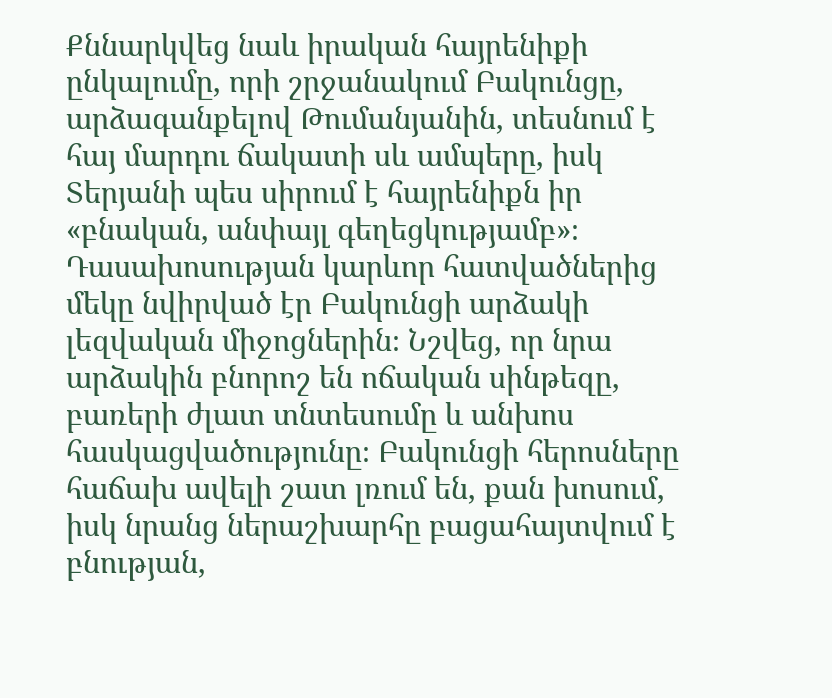Քննարկվեց նաև իրական հայրենիքի ընկալումը, որի շրջանակում Բակունցը, արձագանքելով Թումանյանին, տեսնում է հայ մարդու ճակատի սև ամպերը, իսկ Տերյանի պես սիրում է հայրենիքն իր «բնական, անփայլ գեղեցկությամբ»։
Դասախոսության կարևոր հատվածներից մեկը նվիրված էր Բակունցի արձակի լեզվական միջոցներին։ Նշվեց, որ նրա արձակին բնորոշ են ոճական սինթեզը, բառերի ժլատ տնտեսումը և անխոս հասկացվածությունը։ Բակունցի հերոսները հաճախ ավելի շատ լռում են, քան խոսում, իսկ նրանց ներաշխարհը բացահայտվում է բնության,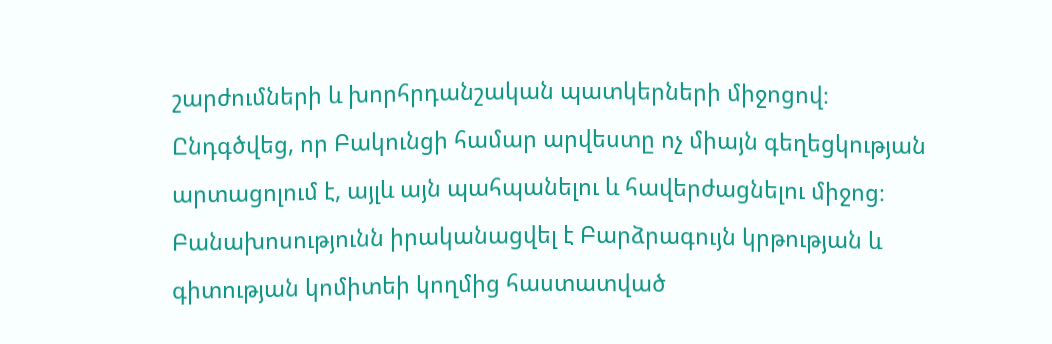շարժումների և խորհրդանշական պատկերների միջոցով։
Ընդգծվեց, որ Բակունցի համար արվեստը ոչ միայն գեղեցկության արտացոլում է, այլև այն պահպանելու և հավերժացնելու միջոց։
Բանախոսությունն իրականացվել է Բարձրագույն կրթության և գիտության կոմիտեի կողմից հաստատված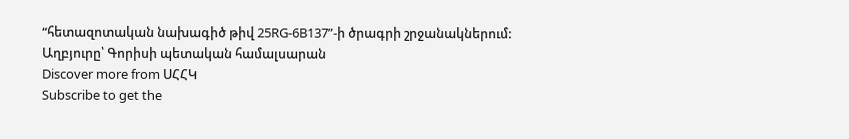“հետազոտական նախագիծ թիվ 25RG-6B137”-ի ծրագրի շրջանակներում:
Աղբյուրը՝ Գորիսի պետական համալսարան
Discover more from ՍՀՀԿ
Subscribe to get the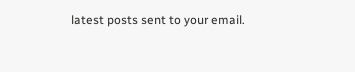latest posts sent to your email.